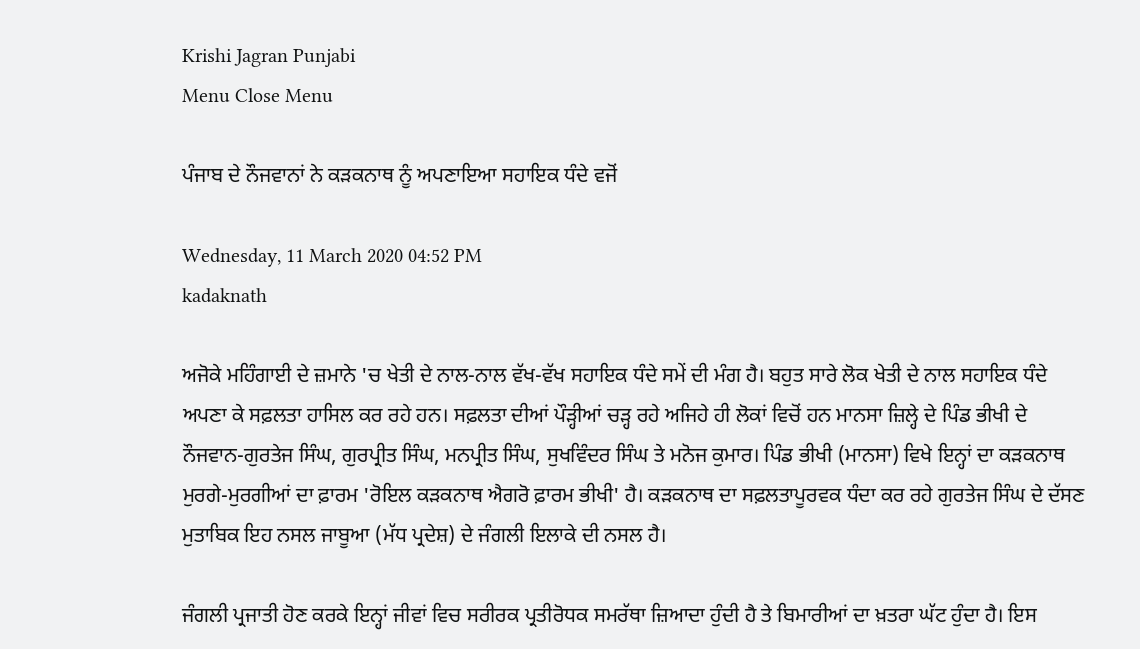Krishi Jagran Punjabi
Menu Close Menu

ਪੰਜਾਬ ਦੇ ਨੌਜਵਾਨਾਂ ਨੇ ਕੜਕਨਾਥ ਨੂੰ ਅਪਣਾਇਆ ਸਹਾਇਕ ਧੰਦੇ ਵਜੋਂ

Wednesday, 11 March 2020 04:52 PM
kadaknath

ਅਜੋਕੇ ਮਹਿੰਗਾਈ ਦੇ ਜ਼ਮਾਨੇ 'ਚ ਖੇਤੀ ਦੇ ਨਾਲ-ਨਾਲ ਵੱਖ-ਵੱਖ ਸਹਾਇਕ ਧੰਦੇ ਸਮੇਂ ਦੀ ਮੰਗ ਹੈ। ਬਹੁਤ ਸਾਰੇ ਲੋਕ ਖੇਤੀ ਦੇ ਨਾਲ ਸਹਾਇਕ ਧੰਦੇ ਅਪਣਾ ਕੇ ਸਫ਼ਲਤਾ ਹਾਸਿਲ ਕਰ ਰਹੇ ਹਨ। ਸਫ਼ਲਤਾ ਦੀਆਂ ਪੌੜ੍ਹੀਆਂ ਚੜ੍ਹ ਰਹੇ ਅਜਿਹੇ ਹੀ ਲੋਕਾਂ ਵਿਚੋਂ ਹਨ ਮਾਨਸਾ ਜ਼ਿਲ੍ਹੇ ਦੇ ਪਿੰਡ ਭੀਖੀ ਦੇ ਨੌਜਵਾਨ-ਗੁਰਤੇਜ ਸਿੰਘ, ਗੁਰਪ੍ਰੀਤ ਸਿੰਘ, ਮਨਪ੍ਰੀਤ ਸਿੰਘ, ਸੁਖਵਿੰਦਰ ਸਿੰਘ ਤੇ ਮਨੋਜ ਕੁਮਾਰ। ਪਿੰਡ ਭੀਖੀ (ਮਾਨਸਾ) ਵਿਖੇ ਇਨ੍ਹਾਂ ਦਾ ਕੜਕਨਾਥ ਮੁਰਗੇ-ਮੁਰਗੀਆਂ ਦਾ ਫ਼ਾਰਮ 'ਰੋਇਲ ਕੜਕਨਾਥ ਐਗਰੋ ਫ਼ਾਰਮ ਭੀਖੀ' ਹੈ। ਕੜਕਨਾਥ ਦਾ ਸਫ਼ਲਤਾਪੂਰਵਕ ਧੰਦਾ ਕਰ ਰਹੇ ਗੁਰਤੇਜ ਸਿੰਘ ਦੇ ਦੱਸਣ ਮੁਤਾਬਿਕ ਇਹ ਨਸਲ ਜਾਬੂਆ (ਮੱਧ ਪ੍ਰਦੇਸ਼) ਦੇ ਜੰਗਲੀ ਇਲਾਕੇ ਦੀ ਨਸਲ ਹੈ।

ਜੰਗਲੀ ਪ੍ਰਜਾਤੀ ਹੋਣ ਕਰਕੇ ਇਨ੍ਹਾਂ ਜੀਵਾਂ ਵਿਚ ਸਰੀਰਕ ਪ੍ਰਤੀਰੋਧਕ ਸਮਰੱਥਾ ਜ਼ਿਆਦਾ ਹੁੰਦੀ ਹੈ ਤੇ ਬਿਮਾਰੀਆਂ ਦਾ ਖ਼ਤਰਾ ਘੱਟ ਹੁੰਦਾ ਹੈ। ਇਸ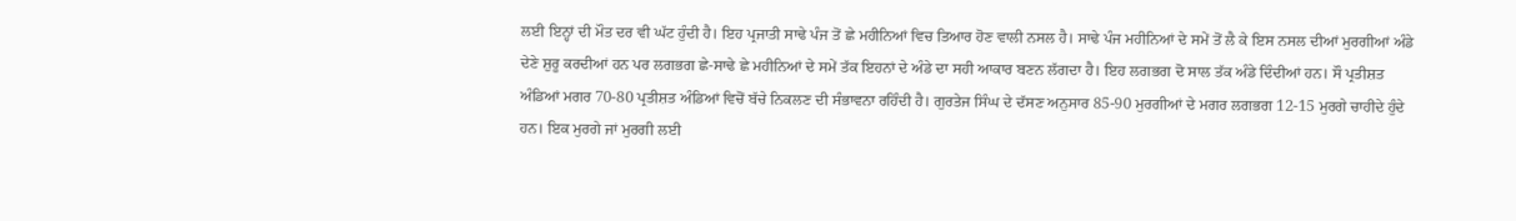ਲਈ ਇਨ੍ਹਾਂ ਦੀ ਮੌਤ ਦਰ ਵੀ ਘੱਟ ਹੁੰਦੀ ਹੈ। ਇਹ ਪ੍ਰਜਾਤੀ ਸਾਢੇ ਪੰਜ ਤੋਂ ਛੇ ਮਹੀਨਿਆਂ ਵਿਚ ਤਿਆਰ ਹੋਣ ਵਾਲੀ ਨਸਲ ਹੈ। ਸਾਢੇ ਪੰਜ ਮਹੀਨਿਆਂ ਦੇ ਸਮੇਂ ਤੋਂ ਲੈ ਕੇ ਇਸ ਨਸਲ ਦੀਆਂ ਮੁਰਗੀਆਂ ਅੰਡੇ ਦੇਣੇ ਸ਼ੁਰੂ ਕਰਦੀਆਂ ਹਨ ਪਰ ਲਗਭਗ ਛੇ-ਸਾਢੇ ਛੇ ਮਹੀਨਿਆਂ ਦੇ ਸਮੇਂ ਤੱਕ ਇਹਨਾਂ ਦੇ ਅੰਡੇ ਦਾ ਸਹੀ ਆਕਾਰ ਬਣਨ ਲੱਗਦਾ ਹੈ। ਇਹ ਲਗਭਗ ਦੋ ਸਾਲ ਤੱਕ ਅੰਡੇ ਦਿੰਦੀਆਂ ਹਨ। ਸੌ ਪ੍ਰਤੀਸ਼ਤ ਅੰਡਿਆਂ ਮਗਰ 70-80 ਪ੍ਰਤੀਸ਼ਤ ਅੰਡਿਆਂ ਵਿਚੋਂ ਬੱਚੇ ਨਿਕਲਣ ਦੀ ਸੰਭਾਵਨਾ ਰਹਿੰਦੀ ਹੈ। ਗੁਰਤੇਜ ਸਿੰਘ ਦੇ ਦੱਸਣ ਅਨੁਸਾਰ 85-90 ਮੁਰਗੀਆਂ ਦੇ ਮਗਰ ਲਗਭਗ 12-15 ਮੁਰਗੇ ਚਾਹੀਦੇ ਹੁੰਦੇ ਹਨ। ਇਕ ਮੁਰਗੇ ਜਾਂ ਮੁਰਗੀ ਲਈ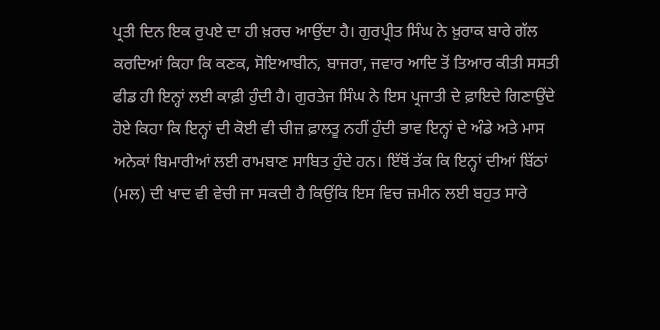ਪ੍ਰਤੀ ਦਿਨ ਇਕ ਰੁਪਏ ਦਾ ਹੀ ਖ਼ਰਚ ਆਉਂਦਾ ਹੈ। ਗੁਰਪ੍ਰੀਤ ਸਿੰਘ ਨੇ ਖ਼ੁਰਾਕ ਬਾਰੇ ਗੱਲ ਕਰਦਿਆਂ ਕਿਹਾ ਕਿ ਕਣਕ, ਸੋਇਆਬੀਨ, ਬਾਜਰਾ, ਜਵਾਰ ਆਦਿ ਤੋਂ ਤਿਆਰ ਕੀਤੀ ਸਸਤੀ ਫੀਡ ਹੀ ਇਨ੍ਹਾਂ ਲਈ ਕਾਫ਼ੀ ਹੁੰਦੀ ਹੈ। ਗੁਰਤੇਜ ਸਿੰਘ ਨੇ ਇਸ ਪ੍ਰਜਾਤੀ ਦੇ ਫ਼ਾਇਦੇ ਗਿਣਾਉਂਦੇ ਹੋਏ ਕਿਹਾ ਕਿ ਇਨ੍ਹਾਂ ਦੀ ਕੋਈ ਵੀ ਚੀਜ਼ ਫ਼ਾਲਤੂ ਨਹੀਂ ਹੁੰਦੀ ਭਾਵ ਇਨ੍ਹਾਂ ਦੇ ਅੰਡੇ ਅਤੇ ਮਾਸ ਅਨੇਕਾਂ ਬਿਮਾਰੀਆਂ ਲਈ ਰਾਮਬਾਣ ਸਾਬਿਤ ਹੁੰਦੇ ਹਨ। ਇੱਥੋਂ ਤੱਕ ਕਿ ਇਨ੍ਹਾਂ ਦੀਆਂ ਬਿੱਠਾਂ (ਮਲ) ਦੀ ਖਾਦ ਵੀ ਵੇਚੀ ਜਾ ਸਕਦੀ ਹੈ ਕਿਉਂਕਿ ਇਸ ਵਿਚ ਜ਼ਮੀਨ ਲਈ ਬਹੁਤ ਸਾਰੇ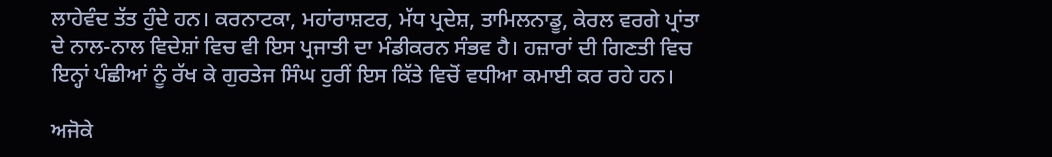ਲਾਹੇਵੰਦ ਤੱਤ ਹੁੰਦੇ ਹਨ। ਕਰਨਾਟਕਾ, ਮਹਾਂਰਾਸ਼ਟਰ, ਮੱਧ ਪ੍ਰਦੇਸ਼, ਤਾਮਿਲਨਾਡੂ, ਕੇਰਲ ਵਰਗੇ ਪ੍ਰਾਂਤਾ ਦੇ ਨਾਲ-ਨਾਲ ਵਿਦੇਸ਼ਾਂ ਵਿਚ ਵੀ ਇਸ ਪ੍ਰਜਾਤੀ ਦਾ ਮੰਡੀਕਰਨ ਸੰਭਵ ਹੈ। ਹਜ਼ਾਰਾਂ ਦੀ ਗਿਣਤੀ ਵਿਚ ਇਨ੍ਹਾਂ ਪੰਛੀਆਂ ਨੂੰ ਰੱਖ ਕੇ ਗੁਰਤੇਜ ਸਿੰਘ ਹੁਰੀਂ ਇਸ ਕਿੱਤੇ ਵਿਚੋਂ ਵਧੀਆ ਕਮਾਈ ਕਰ ਰਹੇ ਹਨ।

ਅਜੋਕੇ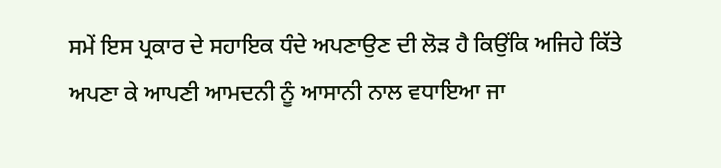ਸਮੇਂ ਇਸ ਪ੍ਰਕਾਰ ਦੇ ਸਹਾਇਕ ਧੰਦੇ ਅਪਣਾਉਣ ਦੀ ਲੋੜ ਹੈ ਕਿਉਂਕਿ ਅਜਿਹੇ ਕਿੱਤੇ ਅਪਣਾ ਕੇ ਆਪਣੀ ਆਮਦਨੀ ਨੂੰ ਆਸਾਨੀ ਨਾਲ ਵਧਾਇਆ ਜਾ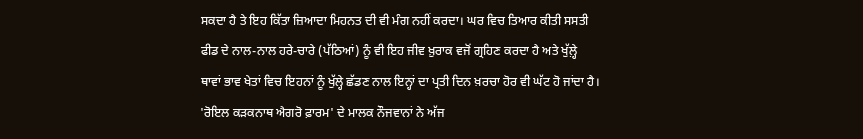ਸਕਦਾ ਹੈ ਤੇ ਇਹ ਕਿੱਤਾ ਜ਼ਿਆਦਾ ਮਿਹਨਤ ਦੀ ਵੀ ਮੰਗ ਨਹੀਂ ਕਰਦਾ। ਘਰ ਵਿਚ ਤਿਆਰ ਕੀਤੀ ਸਸਤੀ ਫੀਡ ਦੇ ਨਾਲ-ਨਾਲ ਹਰੇ-ਚਾਰੇ (ਪੱਠਿਆਂ) ਨੂੰ ਵੀ ਇਹ ਜੀਵ ਖ਼ੁਰਾਕ ਵਜੋਂ ਗ੍ਰਹਿਣ ਕਰਦਾ ਹੈ ਅਤੇ ਖੁੱਲ਼੍ਹੇ ਥਾਵਾਂ ਭਾਵ ਖੇਤਾਂ ਵਿਚ ਇਹਨਾਂ ਨੂੰ ਖੁੱਲ੍ਹੇ ਛੱਡਣ ਨਾਲ ਇਨ੍ਹਾਂ ਦਾ ਪ੍ਰਤੀ ਦਿਨ ਖ਼ਰਚਾ ਹੋਰ ਵੀ ਘੱਟ ਹੋ ਜਾਂਦਾ ਹੈ। 'ਰੋਇਲ ਕੜਕਨਾਥ ਐਗਰੋ ਫ਼ਾਰਮ' ਦੇ ਮਾਲਕ ਨੌਜਵਾਨਾਂ ਨੇ ਅੱਜ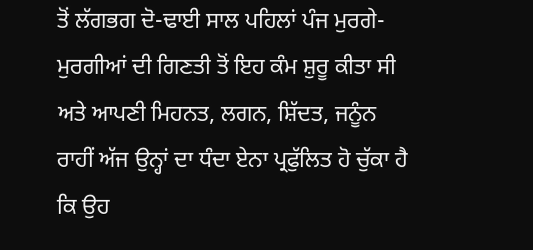ਤੋਂ ਲੱਗਭਗ ਦੋ-ਢਾਈ ਸਾਲ ਪਹਿਲਾਂ ਪੰਜ ਮੁਰਗੇ-ਮੁਰਗੀਆਂ ਦੀ ਗਿਣਤੀ ਤੋਂ ਇਹ ਕੰਮ ਸ਼ੁਰੂ ਕੀਤਾ ਸੀ ਅਤੇ ਆਪਣੀ ਮਿਹਨਤ, ਲਗਨ, ਸ਼ਿੱਦਤ, ਜਨੂੰਨ ਰਾਹੀਂ ਅੱਜ ਉਨ੍ਹਾਂ ਦਾ ਧੰਦਾ ਏਨਾ ਪ੍ਰਫੁੱਲਿਤ ਹੋ ਚੁੱਕਾ ਹੈ ਕਿ ਉਹ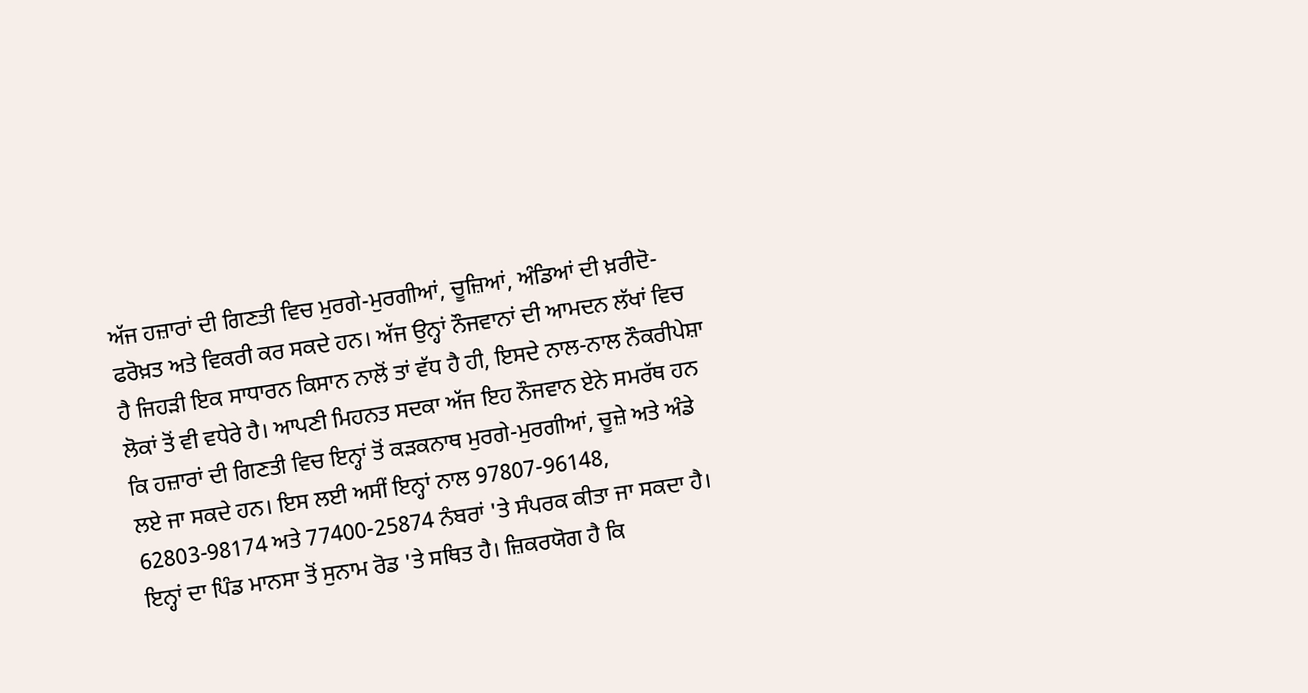ਅੱਜ ਹਜ਼ਾਰਾਂ ਦੀ ਗਿਣਤੀ ਵਿਚ ਮੁਰਗੇ-ਮੁਰਗੀਆਂ, ਚੂਜ਼ਿਆਂ, ਅੰਡਿਆਂ ਦੀ ਖ਼ਰੀਦੋ-ਫਰੋਖ਼ਤ ਅਤੇ ਵਿਕਰੀ ਕਰ ਸਕਦੇ ਹਨ। ਅੱਜ ਉਨ੍ਹਾਂ ਨੌਜਵਾਨਾਂ ਦੀ ਆਮਦਨ ਲੱਖਾਂ ਵਿਚ ਹੈ ਜਿਹੜੀ ਇਕ ਸਾਧਾਰਨ ਕਿਸਾਨ ਨਾਲੋਂ ਤਾਂ ਵੱਧ ਹੈ ਹੀ, ਇਸਦੇ ਨਾਲ-ਨਾਲ ਨੌਕਰੀਪੇਸ਼ਾ ਲੋਕਾਂ ਤੋਂ ਵੀ ਵਧੇਰੇ ਹੈ। ਆਪਣੀ ਮਿਹਨਤ ਸਦਕਾ ਅੱਜ ਇਹ ਨੌਜਵਾਨ ਏਨੇ ਸਮਰੱਥ ਹਨ ਕਿ ਹਜ਼ਾਰਾਂ ਦੀ ਗਿਣਤੀ ਵਿਚ ਇਨ੍ਹਾਂ ਤੋਂ ਕੜਕਨਾਥ ਮੁਰਗੇ-ਮੁਰਗੀਆਂ, ਚੂਜ਼ੇ ਅਤੇ ਅੰਡੇ ਲਏ ਜਾ ਸਕਦੇ ਹਨ। ਇਸ ਲਈ ਅਸੀਂ ਇਨ੍ਹਾਂ ਨਾਲ 97807-96148, 62803-98174 ਅਤੇ 77400-25874 ਨੰਬਰਾਂ 'ਤੇ ਸੰਪਰਕ ਕੀਤਾ ਜਾ ਸਕਦਾ ਹੈ। ਇਨ੍ਹਾਂ ਦਾ ਪਿੰਡ ਮਾਨਸਾ ਤੋਂ ਸੁਨਾਮ ਰੋਡ 'ਤੇ ਸਥਿਤ ਹੈ। ਜ਼ਿਕਰਯੋਗ ਹੈ ਕਿ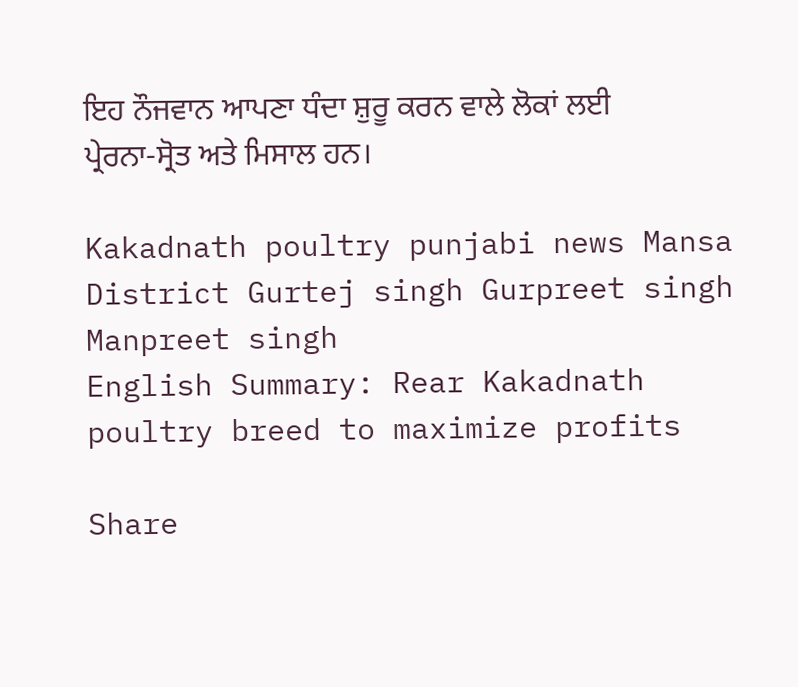ਇਹ ਨੌਜਵਾਨ ਆਪਣਾ ਧੰਦਾ ਸ਼ੁਰੂ ਕਰਨ ਵਾਲੇ ਲੋਕਾਂ ਲਈ ਪ੍ਰੇਰਨਾ-ਸ੍ਰੋਤ ਅਤੇ ਮਿਸਾਲ ਹਨ।

Kakadnath poultry punjabi news Mansa District Gurtej singh Gurpreet singh Manpreet singh
English Summary: Rear Kakadnath poultry breed to maximize profits

Share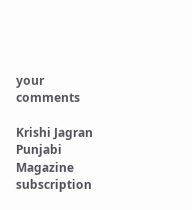your comments

Krishi Jagran Punjabi Magazine subscription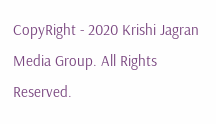CopyRight - 2020 Krishi Jagran Media Group. All Rights Reserved.